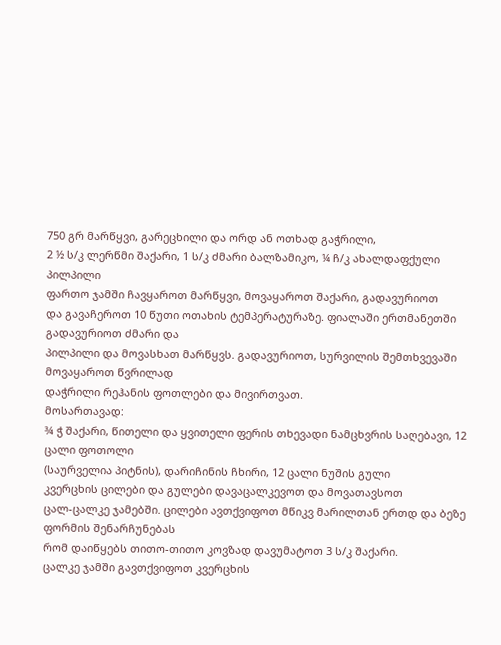750 გრ მარწყვი, გარეცხილი და ორდ ან ოთხად გაჭრილი,
2 ½ ს/კ ლერწმი შაქარი, 1 ს/კ ძმარი ბალზამიკო, ¼ ჩ/კ ახალდაფქული პილპილი
ფართო ჯამში ჩავყაროთ მარწყვი, მოვაყაროთ შაქარი, გადავურიოთ
და გავაჩეროთ 10 წუთი ოთახის ტემპერატურაზე. ფიალაში ერთმანეთში გადავურიოთ ძმარი და
პილპილი და მოვასხათ მარწყვს. გადავურიოთ, სურვილის შემთხვევაში მოვაყაროთ წვრილად
დაჭრილი რეჰანის ფოთლები და მივირთვათ.
მოსართავად:
¾ ჭ შაქარი, წითელი და ყვითელი ფერის თხევადი ნამცხვრის საღებავი, 12 ცალი ფოთოლი
(საურველია პიტნის), დარიჩინის ჩხირი, 12 ცალი ნუშის გული
კვერცხის ცილები და გულები დავაცალკევოთ და მოვათავსოთ
ცალ-ცალკე ჯამებში. ცილები ავთქვიფოთ მწიკვ მარილთან ერთდ და ბეზე ფორმის შენარჩუნებას
რომ დაიწყებს თითო-თითო კოვზად დავუმატოთ 3 ს/კ შაქარი.
ცალკე ჯამში გავთქვიფოთ კვერცხის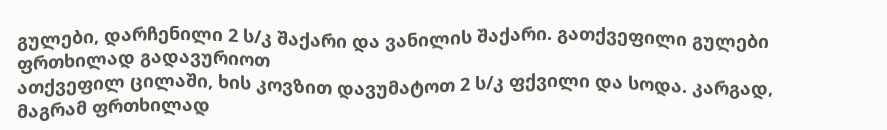გულები, დარჩენილი 2 ს/კ შაქარი და ვანილის შაქარი. გათქვეფილი გულები ფრთხილად გადავურიოთ
ათქვეფილ ცილაში, ხის კოვზით დავუმატოთ 2 ს/კ ფქვილი და სოდა. კარგად, მაგრამ ფრთხილად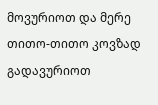მოვურიოთ და მერე თითო-თითო კოვზად გადავურიოთ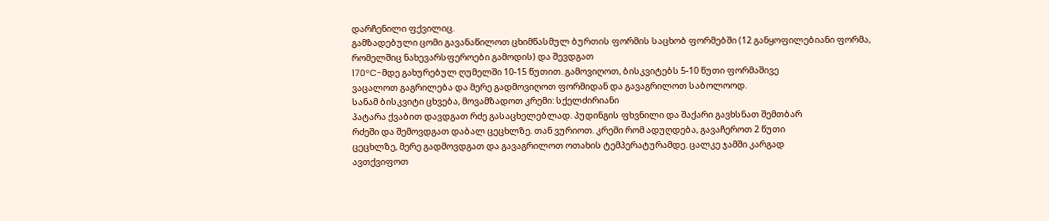დარჩენილი ფქვილიც.
გამზადებული ცომი გავანაწილოთ ცხიმწასმულ ბურთის ფორმის საცხობ ფორმებში (12 განყოფილებიანი ფორმა, რომელშიც ნახევარსფეროები გამოდის) და შევდგათ
170°C-მდე გახურებულ ღუმელში 10-15 წუთით. გამოვიღოთ, ბისკვიტებს 5-10 წუთი ფორმაშივე
ვაცალოთ გაგრილება და მერე გადმოვიღოთ ფორმიდან და გავაგრილოთ საბოლოოდ.
სანამ ბისკვიტი ცხვება, მოვამზადოთ კრემი: სქელძირიანი
პატარა ქვაბით დავდგათ რძე გასაცხელებლად. პუდინგის ფხვნილი და შაქარი გავხსნათ შემთბარ
რძეში და შემოვდგათ დაბალ ცეცხლზე. თან ვურიოთ. კრემი რომ ადუღდება, გავაჩეროთ 2 წუთი
ცეცხლზე, მერე გადმოვდგათ და გავაგრილოთ ოთახის ტემპერატურამდე. ცალკე ჯამში კარგად
ავთქვიფოთ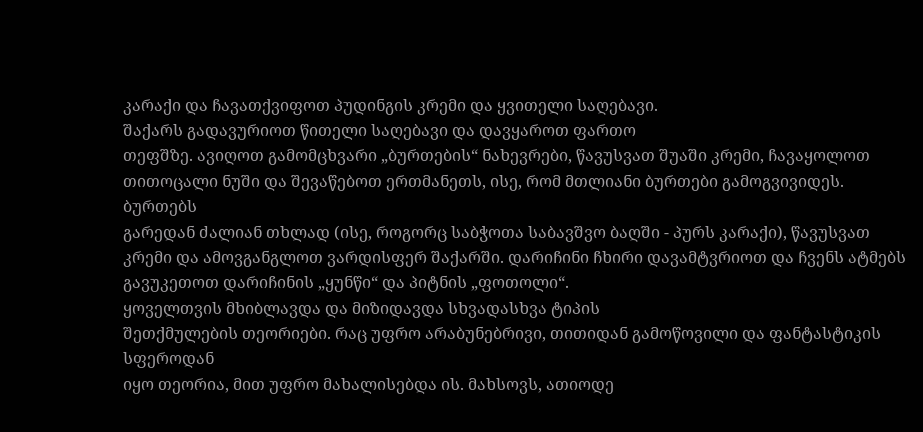კარაქი და ჩავათქვიფოთ პუდინგის კრემი და ყვითელი საღებავი.
შაქარს გადავურიოთ წითელი საღებავი და დავყაროთ ფართო
თეფშზე. ავიღოთ გამომცხვარი „ბურთების“ ნახევრები, წავუსვათ შუაში კრემი, ჩავაყოლოთ
თითოცალი ნუში და შევაწებოთ ერთმანეთს, ისე, რომ მთლიანი ბურთები გამოგვივიდეს. ბურთებს
გარედან ძალიან თხლად (ისე, როგორც საბჭოთა საბავშვო ბაღში - პურს კარაქი), წავუსვათ
კრემი და ამოვგანგლოთ ვარდისფერ შაქარში. დარიჩინი ჩხირი დავამტვრიოთ და ჩვენს ატმებს
გავუკეთოთ დარიჩინის „ყუნწი“ და პიტნის „ფოთოლი“.
ყოველთვის მხიბლავდა და მიზიდავდა სხვადასხვა ტიპის
შეთქმულების თეორიები. რაც უფრო არაბუნებრივი, თითიდან გამოწოვილი და ფანტასტიკის სფეროდან
იყო თეორია, მით უფრო მახალისებდა ის. მახსოვს, ათიოდე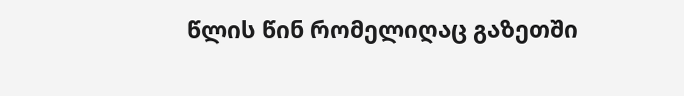წლის წინ რომელიღაც გაზეთში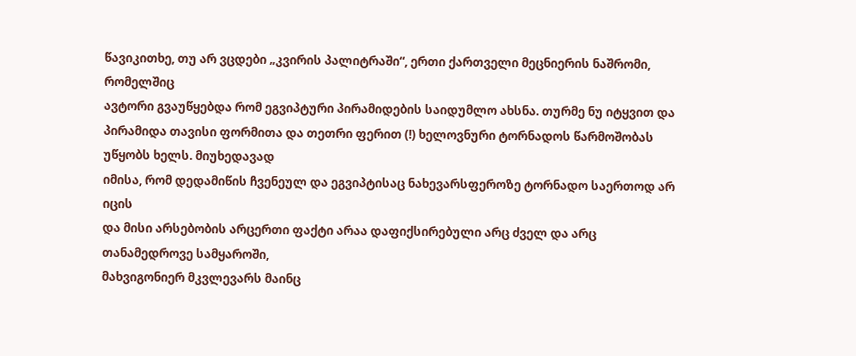წავიკითხე, თუ არ ვცდები „კვირის პალიტრაში“, ერთი ქართველი მეცნიერის ნაშრომი, რომელშიც
ავტორი გვაუწყებდა რომ ეგვიპტური პირამიდების საიდუმლო ახსნა. თურმე ნუ იტყვით და პირამიდა თავისი ფორმითა და თეთრი ფერით (!) ხელოვნური ტორნადოს წარმოშობას უწყობს ხელს. მიუხედავად
იმისა, რომ დედამიწის ჩვენეულ და ეგვიპტისაც ნახევარსფეროზე ტორნადო საერთოდ არ იცის
და მისი არსებობის არცერთი ფაქტი არაა დაფიქსირებული არც ძველ და არც თანამედროვე სამყაროში,
მახვიგონიერ მკვლევარს მაინც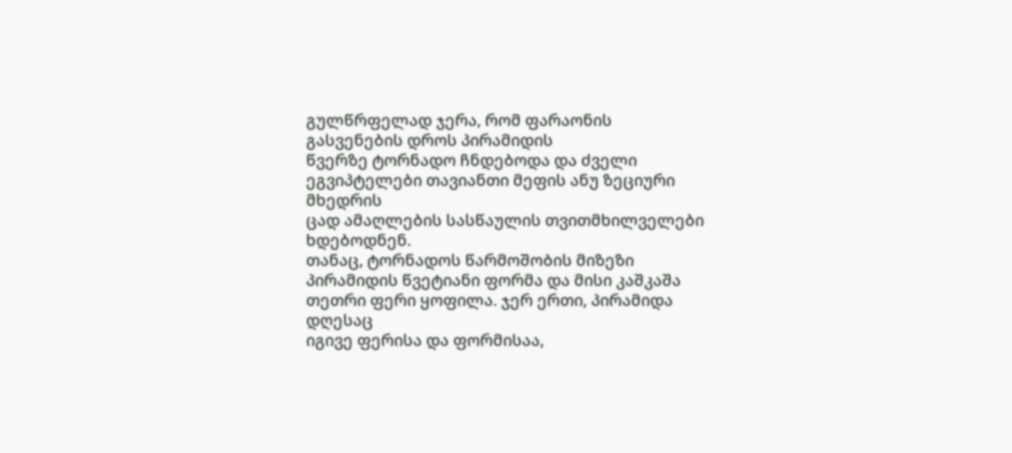გულწრფელად ჯერა, რომ ფარაონის გასვენების დროს პირამიდის
წვერზე ტორნადო ჩნდებოდა და ძველი ეგვიპტელები თავიანთი მეფის ანუ ზეციური მხედრის
ცად ამაღლების სასწაულის თვითმხილველები ხდებოდნენ.
თანაც, ტორნადოს წარმოშობის მიზეზი
პირამიდის წვეტიანი ფორმა და მისი კაშკაშა თეთრი ფერი ყოფილა. ჯერ ერთი, პირამიდა დღესაც
იგივე ფერისა და ფორმისაა,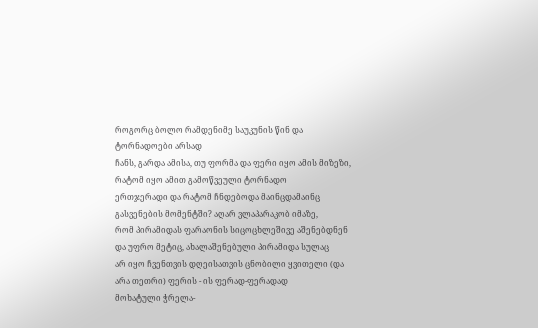როგორც ბოლო რამდენიმე საუკუნის წინ და ტორნადოები არსად
ჩანს, გარდა ამისა, თუ ფორმა და ფერი იყო ამის მიზეზი, რატომ იყო ამით გამოწვეული ტორნადო
ერთჯერადი და რატომ ჩნდებოდა მაინცდამაინც გასვენების მომენტში? აღარ ვლაპარაკობ იმაზე,
რომ პირამიდას ფარაონის სიცოცხლეშივე აშენებდნენ და უფრო მეტიც, ახალაშენებული პირამიდა სულაც
არ იყო ჩვენთვის დღეისათვის ცნობილი ყვითელი (და არა თეთრი) ფერის - ის ფერად-ფერადად
მოხატული ჭრელა-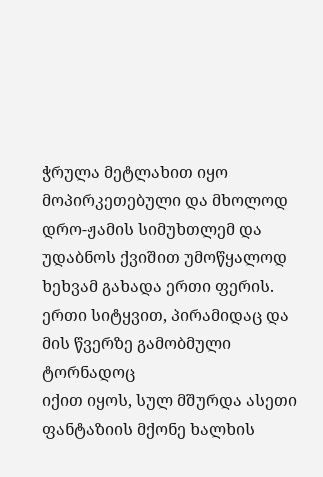ჭრულა მეტლახით იყო მოპირკეთებული და მხოლოდ დრო-ჟამის სიმუხთლემ და
უდაბნოს ქვიშით უმოწყალოდ ხეხვამ გახადა ერთი ფერის.
ერთი სიტყვით, პირამიდაც და მის წვერზე გამობმული ტორნადოც
იქით იყოს, სულ მშურდა ასეთი ფანტაზიის მქონე ხალხის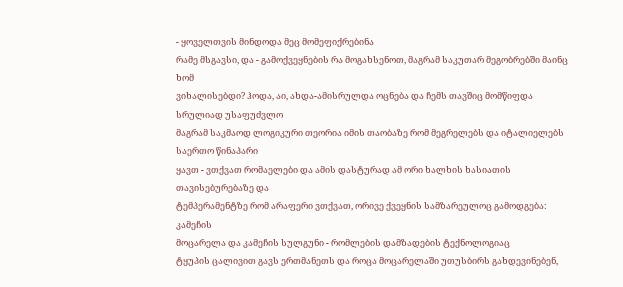- ყოველთვის მინდოდა მეც მომეფიქრებინა
რამე მსგავსი, და - გამოქვეყნების რა მოგახსენოთ, მაგრამ საკუთარ მეგობრებში მაინც ხომ
ვიხალისებდი? ჰოდა, აი, ახდა-ამისრულდა ოცნება და ჩემს თავშიც მომწიფდა სრულიად უსაფუძვლო
მაგრამ საკმაოდ ლოგიკური თეორია იმის თაობაზე რომ მეგრელებს და იტალიელებს საერთო წინაპარი
ყავთ - ვთქვათ რომაელები და ამის დასტურად ამ ორი ხალხის ხასიათის თავისებურებაზე და
ტემპერამენტზე რომ არაფერი ვთქვათ, ორივე ქვეყნის სამზარეულოც გამოდგება:
კამეჩის
მოცარელა და კამეჩის სულგუნი - რომლების დამზადების ტექნოლოგიაც
ტყუპის ცალივით გავს ერთმანეთს და როცა მოცარელაში უთუსბირს გახდევინებენ,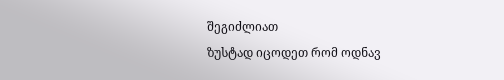შეგიძლიათ
ზუსტად იცოდეთ რომ ოდნავ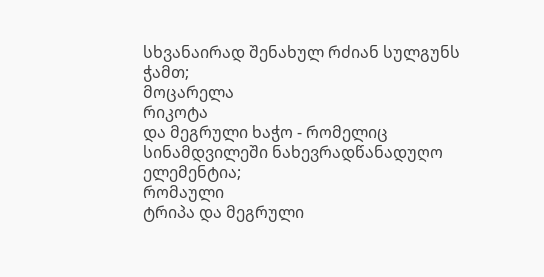სხვანაირად შენახულ რძიან სულგუნს ჭამთ;
მოცარელა
რიკოტა
და მეგრული ხაჭო - რომელიც სინამდვილეში ნახევრადწანადუღო ელემენტია;
რომაული
ტრიპა და მეგრული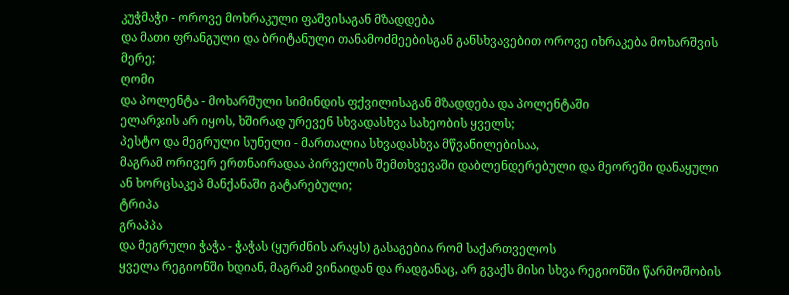კუჭმაჭი - ოროვე მოხრაკული ფაშვისაგან მზადდება
და მათი ფრანგული და ბრიტანული თანამოძმეებისგან განსხვავებით ოროვე იხრაკება მოხარშვის
მერე;
ღომი
და პოლენტა - მოხარშული სიმინდის ფქვილისაგან მზადდება და პოლენტაში
ელარჯის არ იყოს, ხშირად ურევენ სხვადასხვა სახეობის ყველს;
პესტო და მეგრული სუნელი - მართალია სხვადასხვა მწვანილებისაა,
მაგრამ ორივერ ერთნაირადაა პირველის შემთხვევაში დაბლენდერებული და მეორეში დანაყული
ან ხორცსაკეპ მანქანაში გატარებული;
ტრიპა
გრაპპა
და მეგრული ჭაჭა - ჭაჭას (ყურძნის არაყს) გასაგებია რომ საქართველოს
ყველა რეგიონში ხდიან, მაგრამ ვინაიდან და რადგანაც, არ გვაქს მისი სხვა რეგიონში წარმოშობის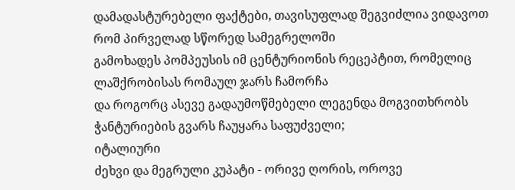დამადასტურებელი ფაქტები, თავისუფლად შეგვიძლია ვიდავოთ რომ პირველად სწორედ სამეგრელოში
გამოხადეს პომპეუსის იმ ცენტურიონის რეცეპტით, რომელიც ლაშქრობისას რომაულ ჯარს ჩამორჩა
და როგორც ასევე გადაუმოწმებელი ლეგენდა მოგვითხრობს ჭანტურიების გვარს ჩაუყარა საფუძველი;
იტალიური
ძეხვი და მეგრული კუპატი - ორივე ღორის, ოროვე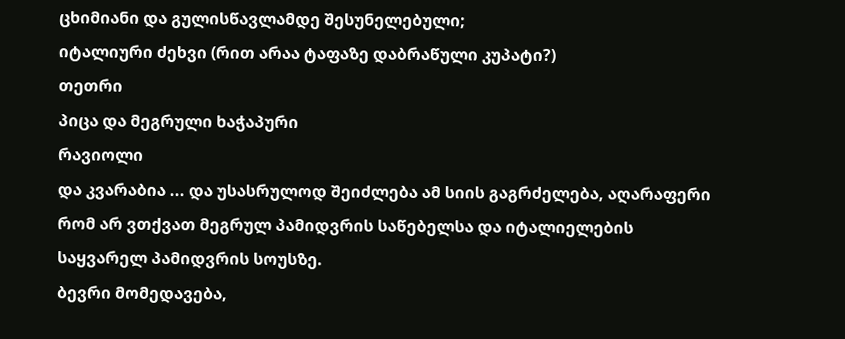ცხიმიანი და გულისწავლამდე შესუნელებული;
იტალიური ძეხვი (რით არაა ტაფაზე დაბრაწული კუპატი?)
თეთრი
პიცა და მეგრული ხაჭაპური
რავიოლი
და კვარაბია ... და უსასრულოდ შეიძლება ამ სიის გაგრძელება, აღარაფერი
რომ არ ვთქვათ მეგრულ პამიდვრის საწებელსა და იტალიელების საყვარელ პამიდვრის სოუსზე.
ბევრი მომედავება,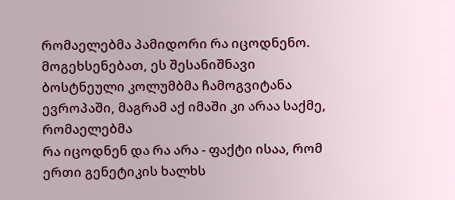რომაელებმა პამიდორი რა იცოდნენო. მოგეხსენებათ, ეს შესანიშნავი
ბოსტნეული კოლუმბმა ჩამოგვიტანა ევროპაში, მაგრამ აქ იმაში კი არაა საქმე, რომაელებმა
რა იცოდნენ და რა არა - ფაქტი ისაა, რომ ერთი გენეტიკის ხალხს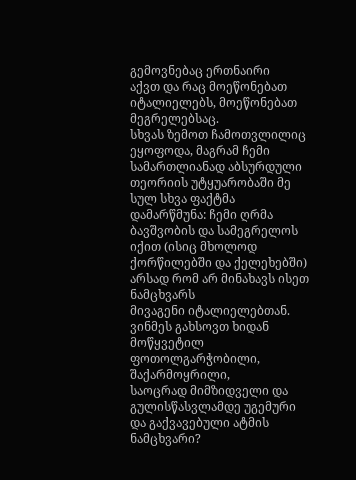გემოვნებაც ერთნაირი
აქვთ და რაც მოეწონებათ იტალიელებს, მოეწონებათ მეგრელებსაც.
სხვას ზემოთ ჩამოთვლილიც ეყოფოდა, მაგრამ ჩემი სამართლიანად აბსურდული
თეორიის უტყუარობაში მე სულ სხვა ფაქტმა დამარწმუნა: ჩემი ღრმა ბავშვობის და სამეგრელოს
იქით (ისიც მხოლოდ ქორწილებში და ქელეხებში) არსად რომ არ მინახავს ისეთ ნამცხვარს
მივაგენი იტალიელებთან. ვინმეს გახსოვთ ხიდან მოწყვეტილ ფოთოლგარჭობილი, შაქარმოყრილი,
საოცრად მიმზიდველი და გულისწასვლამდე უგემური და გაქვავებული ატმის ნამცხვარი?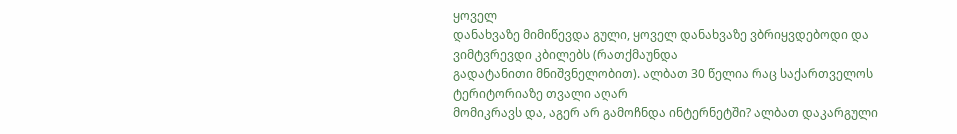ყოველ
დანახვაზე მიმიწევდა გული, ყოველ დანახვაზე ვბრიყვდებოდი და ვიმტვრევდი კბილებს (რათქმაუნდა
გადატანითი მნიშვნელობით). ალბათ 30 წელია რაც საქართველოს ტერიტორიაზე თვალი აღარ
მომიკრავს და, აგერ არ გამოჩნდა ინტერნეტში? ალბათ დაკარგული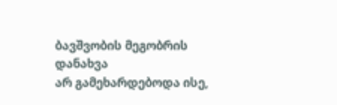ბავშვობის მეგობრის დანახვა
არ გამეხარდებოდა ისე,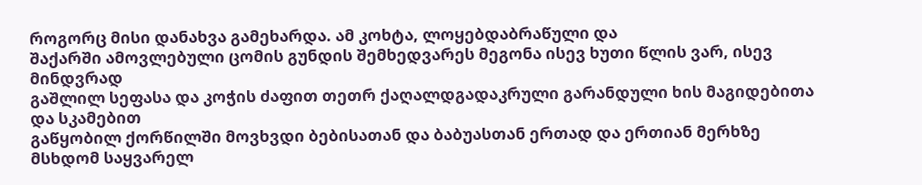როგორც მისი დანახვა გამეხარდა. ამ კოხტა, ლოყებდაბრაწული და
შაქარში ამოვლებული ცომის გუნდის შემხედვარეს მეგონა ისევ ხუთი წლის ვარ, ისევ მინდვრად
გაშლილ სეფასა და კოჭის ძაფით თეთრ ქაღალდგადაკრული გარანდული ხის მაგიდებითა და სკამებით
გაწყობილ ქორწილში მოვხვდი ბებისათან და ბაბუასთან ერთად და ერთიან მერხზე მსხდომ საყვარელ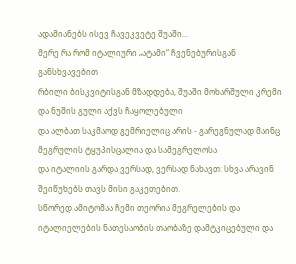ადამიანებს ისევ ჩავეკვეტე შუაში...
მერე რა რომ იტალიური „ატამი“ ჩვენებურისგან განსხვავებით
რბილი ბისკვიტისგან მზადდება, შუაში მოხარშული კრემი და ნუშის გული აქვს ჩაყოლებული
და ალბათ საკმაოდ გემრიელიც არის - გარეგნულად მაინც მეგრულის ტყუპისცალია და სამეგრელოსა
და იტალიის გარდა ვერსად, ვერსად ნახავთ: სხვა არავინ შეიწუხებს თავს მისი გაკეთებით.
სწორედ ამიტომაა ჩემი თეორია მეგრელების და იტალიელების ნათესაობის თაობაზე დამტკიცებული და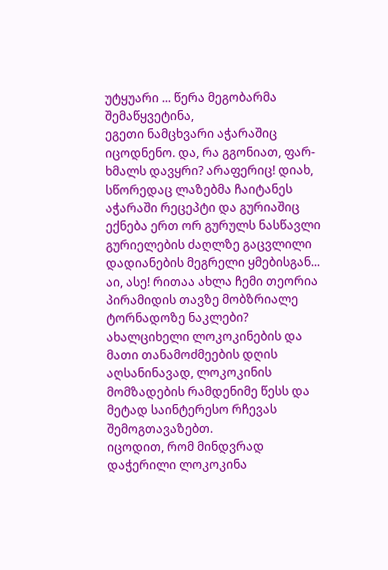უტყუარი ... წერა მეგობარმა შემაწყვეტინა,
ეგეთი ნამცხვარი აჭარაშიც იცოდნენო. და, რა გგონიათ, ფარ-ხმალს დავყრი? არაფერიც! დიახ,
სწორედაც ლაზებმა ჩაიტანეს აჭარაში რეცეპტი და გურიაშიც ექნება ერთ ორ გურულს ნასწავლი
გურიელების ძაღლზე გაცვლილი დადიანების მეგრელი ყმებისგან... აი, ასე! რითაა ახლა ჩემი თეორია პირამიდის თავზე მობზრიალე ტორნადოზე ნაკლები?
ახალციხელი ლოკოკინების და მათი თანამოძმეების დღის
აღსანინავად, ლოკოკინის მომზადების რამდენიმე წესს და მეტად საინტერესო რჩევას შემოგთავაზებთ.
იცოდით, რომ მინდვრად დაჭერილი ლოკოკინა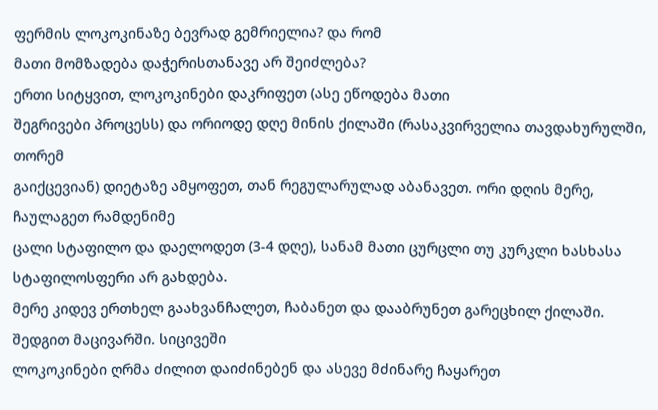ფერმის ლოკოკინაზე ბევრად გემრიელია? და რომ
მათი მომზადება დაჭერისთანავე არ შეიძლება?
ერთი სიტყვით, ლოკოკინები დაკრიფეთ (ასე ეწოდება მათი
შეგრივები პროცესს) და ორიოდე დღე მინის ქილაში (რასაკვირველია თავდახურულში, თორემ
გაიქცევიან) დიეტაზე ამყოფეთ, თან რეგულარულად აბანავეთ. ორი დღის მერე, ჩაულაგეთ რამდენიმე
ცალი სტაფილო და დაელოდეთ (3-4 დღე), სანამ მათი ცურცლი თუ კურკლი ხასხასა სტაფილოსფერი არ გახდება.
მერე კიდევ ერთხელ გაახვანჩალეთ, ჩაბანეთ და დააბრუნეთ გარეცხილ ქილაში. შედგით მაცივარში. სიცივეში
ლოკოკინები ღრმა ძილით დაიძინებენ და ასევე მძინარე ჩაყარეთ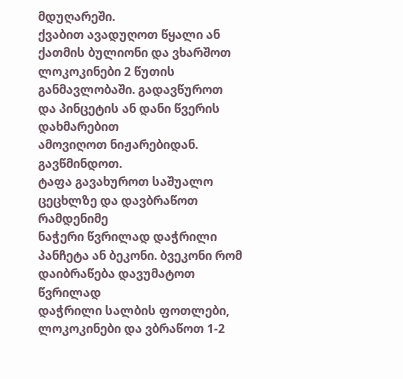მდუღარეში.
ქვაბით ავადუღოთ წყალი ან ქათმის ბულიონი და ვხარშოთ
ლოკოკინები 2 წუთის განმავლობაში. გადავწუროთ და პინცეტის ან დანი წვერის დახმარებით
ამოვიღოთ ნიჟარებიდან. გავწმინდოთ.
ტაფა გავახუროთ საშუალო ცეცხლზე და დავბრაწოთ რამდენიმე
ნაჭერი წვრილად დაჭრილი პანჩეტა ან ბეკონი. ბვეკონი რომ დაიბრაწება დავუმატოთ წვრილად
დაჭრილი სალბის ფოთლები, ლოკოკინები და ვბრაწოთ 1-2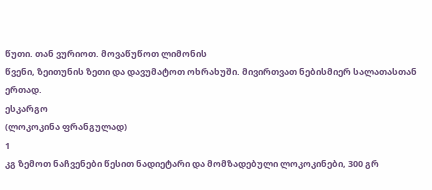წუთი. თან ვურიოთ. მოვაწუწოთ ლიმონის
წვენი, ზეითუნის ზეთი და დავუმატოთ ოხრახუში. მივირთვათ ნებისმიერ სალათასთან ერთად.
ესკარგო
(ლოკოკინა ფრანგულად)
1
კგ ზემოთ ნაჩვენები წესით ნადიეტარი და მომზადებული ლოკოკინები, 300 გრ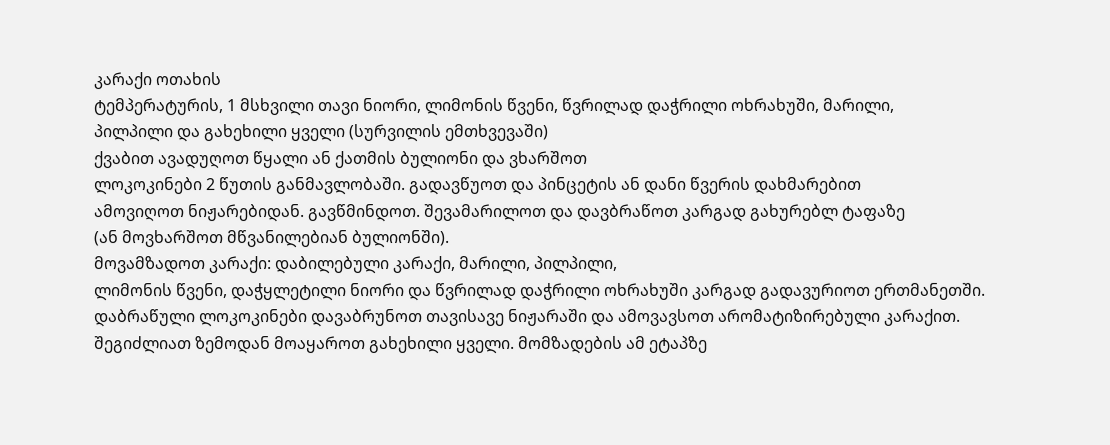კარაქი ოთახის
ტემპერატურის, 1 მსხვილი თავი ნიორი, ლიმონის წვენი, წვრილად დაჭრილი ოხრახუში, მარილი,
პილპილი და გახეხილი ყველი (სურვილის ემთხვევაში)
ქვაბით ავადუღოთ წყალი ან ქათმის ბულიონი და ვხარშოთ
ლოკოკინები 2 წუთის განმავლობაში. გადავწუოთ და პინცეტის ან დანი წვერის დახმარებით
ამოვიღოთ ნიჟარებიდან. გავწმინდოთ. შევამარილოთ და დავბრაწოთ კარგად გახურებლ ტაფაზე
(ან მოვხარშოთ მწვანილებიან ბულიონში).
მოვამზადოთ კარაქი: დაბილებული კარაქი, მარილი, პილპილი,
ლიმონის წვენი, დაჭყლეტილი ნიორი და წვრილად დაჭრილი ოხრახუში კარგად გადავურიოთ ერთმანეთში.
დაბრაწული ლოკოკინები დავაბრუნოთ თავისავე ნიჟარაში და ამოვავსოთ არომატიზირებული კარაქით.
შეგიძლიათ ზემოდან მოაყაროთ გახეხილი ყველი. მომზადების ამ ეტაპზე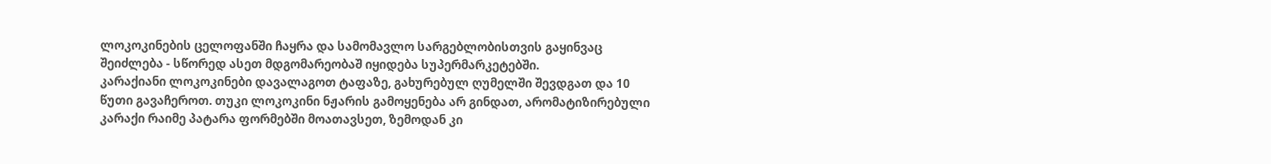ლოკოკინების ცელოფანში ჩაყრა და სამომავლო სარგებლობისთვის გაყინვაც შეიძლება - სწორედ ასეთ მდგომარეობაშ იყიდება სუპერმარკეტებში.
კარაქიანი ლოკოკინები დავალაგოთ ტაფაზე, გახურებულ ღუმელში შევდგათ და 10 წუთი გავაჩეროთ. თუკი ლოკოკინი ნჟარის გამოყენება არ გინდათ, არომატიზირებული
კარაქი რაიმე პატარა ფორმებში მოათავსეთ, ზემოდან კი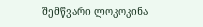შემწვარი ლოკოკინა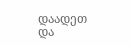დაადეთ და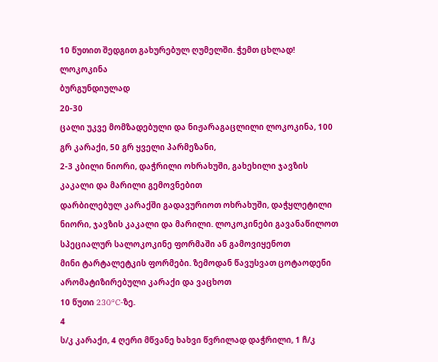10 წუთით შედგით გახურებულ ღუმელში. ჭემთ ცხლად!
ლოკოკინა
ბურგუნდიულად
20-30
ცალი უკვე მომზადებული და ნიჟარაგაცლილი ლოკოკინა, 100 გრ კარაქი, 50 გრ ყველი პარმეზანი,
2-3 კბილი ნიორი, დაჭრილი ოხრახუში, გახეხილი ჯავზის კაკალი და მარილი გემოვნებით
დარბილებულ კარაქში გადავურიოთ ოხრახუში, დაჭყლეტილი
ნიორი, ჯავზის კაკალი და მარილი. ლოკოკინები გავანაწილოთ სპეციალურ სალოკოკინე ფორმაში ან გამოვიყენოთ
მინი ტარტალეტკის ფორმები. ზემოდან წავუსვათ ცოტაოდენი არომატიზირებული კარაქი და ვაცხოთ
10 წუთი 230°C-ზე.
4
ს/კ კარაქი, 4 ღერი მწვანე ხახვი წვრილად დაჭრილი, 1 ჩ/კ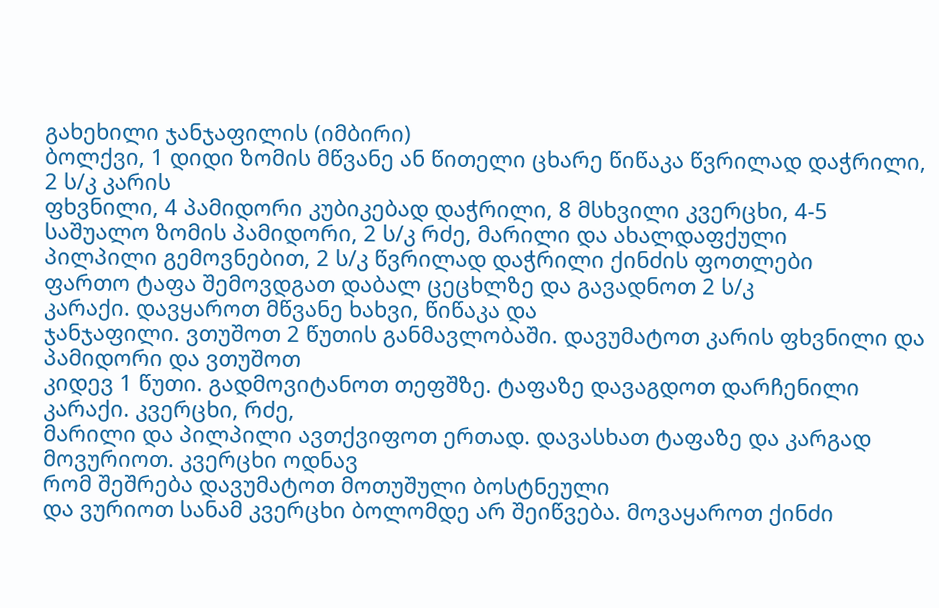გახეხილი ჯანჯაფილის (იმბირი)
ბოლქვი, 1 დიდი ზომის მწვანე ან წითელი ცხარე წიწაკა წვრილად დაჭრილი, 2 ს/კ კარის
ფხვნილი, 4 პამიდორი კუბიკებად დაჭრილი, 8 მსხვილი კვერცხი, 4-5 საშუალო ზომის პამიდორი, 2 ს/კ რძე, მარილი და ახალდაფქული
პილპილი გემოვნებით, 2 ს/კ წვრილად დაჭრილი ქინძის ფოთლები
ფართო ტაფა შემოვდგათ დაბალ ცეცხლზე და გავადნოთ 2 ს/კ
კარაქი. დავყაროთ მწვანე ხახვი, წიწაკა და
ჯანჯაფილი. ვთუშოთ 2 წუთის განმავლობაში. დავუმატოთ კარის ფხვნილი და პამიდორი და ვთუშოთ
კიდევ 1 წუთი. გადმოვიტანოთ თეფშზე. ტაფაზე დავაგდოთ დარჩენილი კარაქი. კვერცხი, რძე,
მარილი და პილპილი ავთქვიფოთ ერთად. დავასხათ ტაფაზე და კარგად მოვურიოთ. კვერცხი ოდნავ
რომ შეშრება დავუმატოთ მოთუშული ბოსტნეული
და ვურიოთ სანამ კვერცხი ბოლომდე არ შეიწვება. მოვაყაროთ ქინძი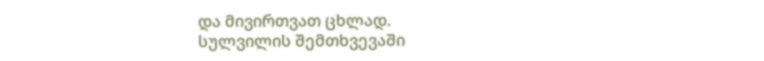და მივირთვათ ცხლად.
სულვილის შემთხვევაში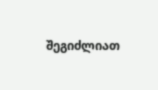შეგიძლიათ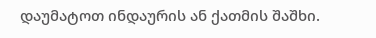დაუმატოთ ინდაურის ან ქათმის შაშხი.